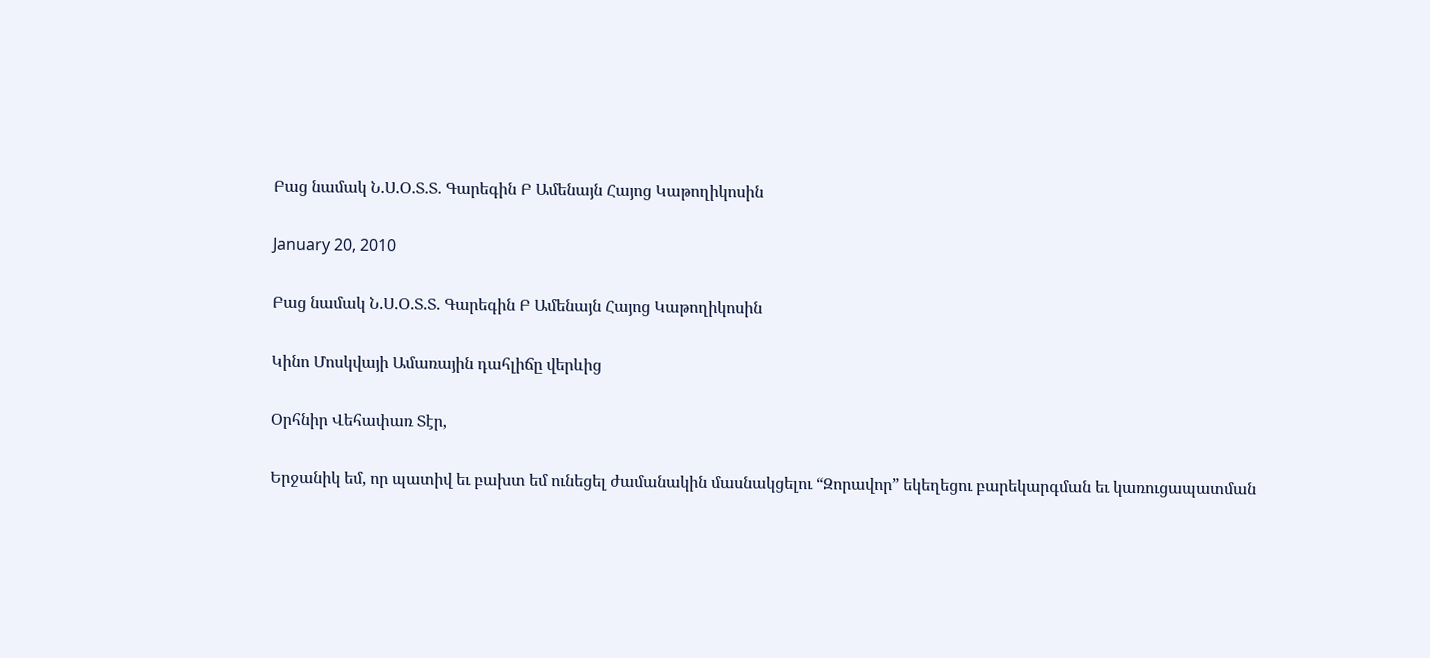Բաց նամակ Ն.Ս.Օ.Տ.Տ. Գարեգին Բ Ամենայն Հայոց Կաթողիկոսին

January 20, 2010

Բաց նամակ Ն.Ս.Օ.Տ.Տ. Գարեգին Բ Ամենայն Հայոց Կաթողիկոսին

Կինո Մոսկվայի Ամառային դահլիճը վերևից

Օրհնիր Վեհափառ Տէր,

Երջանիկ եմ, որ պատիվ եւ բախտ եմ ունեցել ժամանակին մասնակցելու “Զորավոր” եկեղեցու բարեկարգման եւ կառուցապատման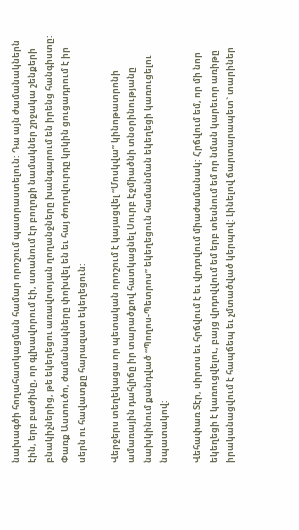նախագծի հողահատկացման համար որոշում պատրաստելուն: Դա այն ժամանակներն էին, երբ բաժինը, որ գլխավորում էի, ստանում էր բողոքի նամակներ շրջակա շենքերի բնակիչներից, թե եկեղեցու առավոտյան ղողանջները խանգարում են իրենց հանգիստը: Փառք Աստուծո, ժամանակները փոխվել են եւ հայ ժողովուրդը կրկին ցուցադրում է իր սերն ու հավատքը հարազատ եկեղեցուն:

Վերջերս տեղեկացա որ պետական որոշում է կայացվել “Մոսկվա” կինոթատրոնի ամառային դահլիճը իր տարածքով հատկացնել Սուրբ Էջմիածնի տնօրինությանը նախկինում քանդված “Պողոս-Պետրոս” եկեղեցուն համանման եկեղեցի կառուցելու նպատակով:

Վեհափառ Տէր, սիրտս եւ հրճվում է եւ վրդովում միաժամանակ: Հրճվում եմ, որ մի նոր եկեղեցի է կառուցվելու, բայց վրդովվում եմ երբ տեսնում եմ որ նման կարեւոր առիթը իրականացվում է հապճեպ եւ չմտածված կերպով: Լինելով ճարտարապետ` տարիներ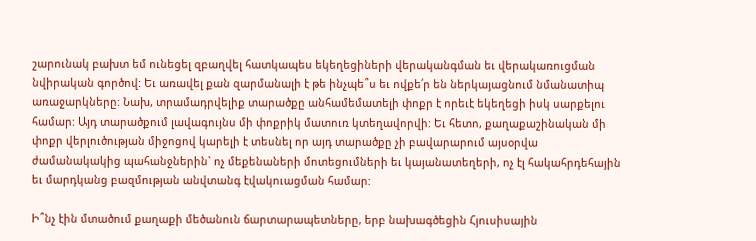շարունակ բախտ եմ ունեցել զբաղվել հատկապես եկեղեցիների վերականգման եւ վերակառուցման նվիրական գործով: Եւ առավել քան զարմանալի է թե ինչպե՞ս եւ ովքե՛ր են ներկայացնում նմանատիպ առաջարկները: Նախ, տրամադրվելիք տարածքը անհամեմատելի փոքր է որեւէ եկեղեցի իսկ սարքելու համար: Այդ տարածքում լավագույնս մի փոքրիկ մատուռ կտեղավորվի: Եւ հետո, քաղաքաշինական մի փոքր վերլուծության միջոցով կարելի է տեսնել որ այդ տարածքը չի բավարարում այսօրվա ժամանակակից պահանջներին` ոչ մեքենաների մոտեցումների եւ կայանատեղերի, ոչ էլ հակահրդեհային եւ մարդկանց բազմության անվտանգ էվակուացման համար:

Ի՞նչ էին մտածում քաղաքի մեծանուն ճարտարապետները, երբ նախագծեցին Հյուսիսային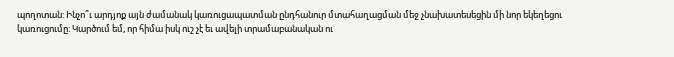պողոտան: Ինչո՞ւ արդյոք այն ժամանակ կառուցապատման ընդհանուր մտահաղացման մեջ չնախատեսեցին մի նոր եկեղեցու կառուցումը: Կարծում եմ, որ հիմա իսկ ուշ չէ եւ ավելի տրամաբանական ու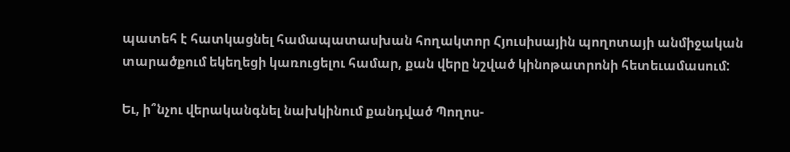պատեհ է հատկացնել համապատասխան հողակտոր Հյուսիսային պողոտայի անմիջական տարածքում եկեղեցի կառուցելու համար, քան վերը նշված կինոթատրոնի հետեւամասում:

Եւ, ի՞նչու վերականգնել նախկինում քանդված Պողոս-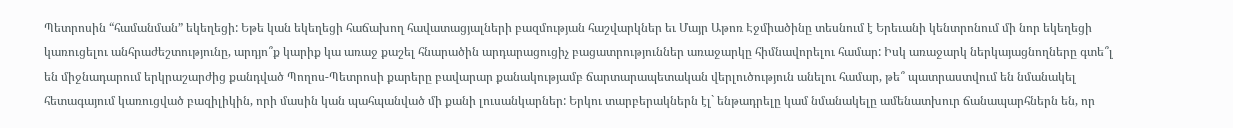Պետրոսին “համանման” եկեղեցի: Եթե կան եկեղեցի հաճախող հավատացյալների բազմության հաշվարկներ եւ Մայր Աթոռ Էջմիածինը տեսնում է Երեւանի կենտրոնում մի նոր եկեղեցի կառուցելու անհրաժեշտությունը, արդյո՞ք կարիք կա առաջ քաշել հնարածին արդարացուցիչ բացատրություններ առաջարկը հիմնավորելու համար: Իսկ առաջարկ ներկայացնողները գտե՞լ են միջնադարում երկրաշարժից քանդված Պողոս-Պետրոսի քարերը բավարար քանակությամբ ճարտարապետական վերլուծություն անելու համար, թե՞ պատրաստվում են նմանակել հետագայում կառուցված բազիլիկին, որի մասին կան պահպանված մի քանի լուսանկարներ: Երկու տարբերակներն էլ` ենթադրելը կամ նմանակելը ամենատխուր ճանապարհներն են, որ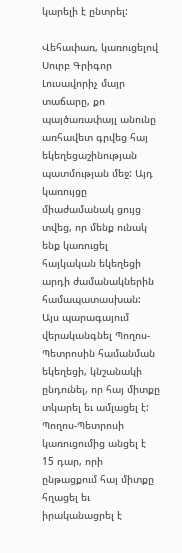կարելի է ընտրել:

Վեհափառ, կառուցելով Սուրբ Գրիգոր Լուսավորիչ մայր տաճարը, քո պայծառափայլ անունը առհավետ գրվեց հայ եկեղեցաշինության պատմության մեջ: Այդ կառույցը միաժամանակ ցույց տվեց, որ մենք ունակ ենք կառուցել հայկական եկեղեցի արդի ժամանակներին համապատասխան: Այս պարագայում վերականգնել Պողոս-Պետրոսին համանման եկեղեցի, կնշանակի ընդունել, որ հայ միտքը տկարել եւ ամլացել է: Պողոս-Պետրոսի կառուցումից անցել է 15 դար, որի ընթացքում հայ միտքը հղացել եւ իրականացրել է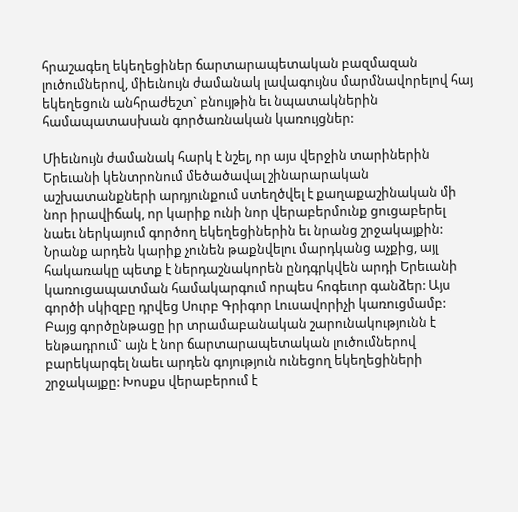հրաշագեղ եկեղեցիներ ճարտարապետական բազմազան լուծումներով, միեւնույն ժամանակ լավագույնս մարմնավորելով հայ եկեղեցուն անհրաժեշտ` բնույթին եւ նպատակներին համապատասխան գործառնական կառույցներ:

Միեւնույն ժամանակ հարկ է նշել, որ այս վերջին տարիներին Երեւանի կենտրոնում մեծածավալ շինարարական աշխատանքների արդյունքում ստեղծվել է քաղաքաշինական մի նոր իրավիճակ, որ կարիք ունի նոր վերաբերմունք ցուցաբերել նաեւ ներկայում գործող եկեղեցիներին եւ նրանց շրջակայքին: Նրանք արդեն կարիք չունեն թաքնվելու մարդկանց աչքից, այլ հակառակը պետք է ներդաշնակորեն ընդգրկվեն արդի Երեւանի կառուցապատման համակարգում որպես հոգեւոր գանձեր: Այս գործի սկիզբը դրվեց Սուրբ Գրիգոր Լուսավորիչի կառուցմամբ: Բայց գործընթացը իր տրամաբանական շարունակությունն է ենթադրում` այն է նոր ճարտարապետական լուծումներով բարեկարգել նաեւ արդեն գոյություն ունեցող եկեղեցիների շրջակայքը: Խոսքս վերաբերում է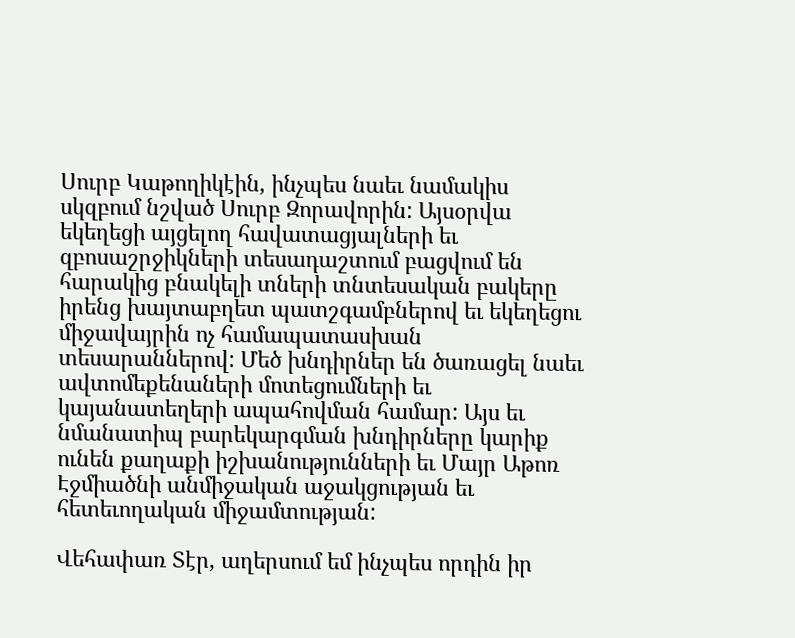Սուրբ Կաթողիկէին, ինչպես նաեւ նամակիս սկզբում նշված Սուրբ Զորավորին: Այսօրվա եկեղեցի այցելող հավատացյալների եւ զբոսաշրջիկների տեսադաշտում բացվում են հարակից բնակելի տների տնտեսական բակերը իրենց խայտաբղետ պատշգամբներով եւ եկեղեցու միջավայրին ոչ համապատասխան տեսարաններով: Մեծ խնդիրներ են ծառացել նաեւ ավտոմեքենաների մոտեցումների եւ կայանատեղերի ապահովման համար: Այս եւ նմանատիպ բարեկարգման խնդիրները կարիք ունեն քաղաքի իշխանությունների եւ Մայր Աթոռ Էջմիածնի անմիջական աջակցության եւ հետեւողական միջամտության:

Վեհափառ Տէր, աղերսում եմ ինչպես որդին իր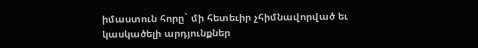իմաստուն հորը` մի հետեւիր չհիմնավորված եւ կասկածելի արդյունքներ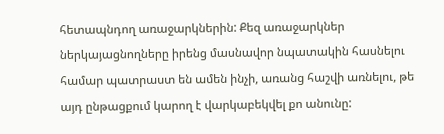հետապնդող առաջարկներին: Քեզ առաջարկներ ներկայացնողները իրենց մասնավոր նպատակին հասնելու համար պատրաստ են ամեն ինչի, առանց հաշվի առնելու, թե այդ ընթացքում կարող է վարկաբեկվել քո անունը: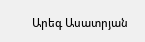Արեգ Ասատրյան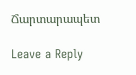Ճարտարապետ

Leave a Reply